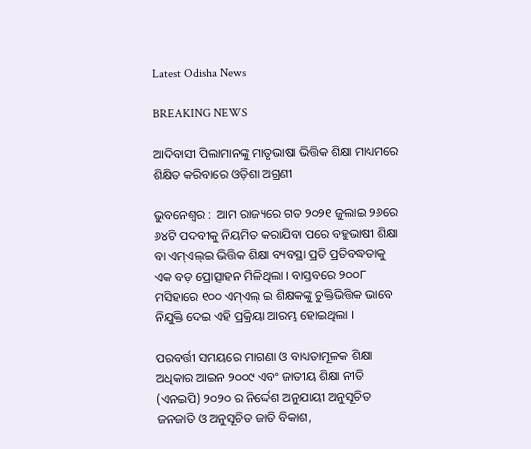Latest Odisha News

BREAKING NEWS

ଆଦିବାସୀ ପିଲାମାନଙ୍କୁ ମାତୃଭାଷା ଭିତ୍ତିକ ଶିକ୍ଷା ମାଧ୍ୟମରେ ଶିକ୍ଷିତ କରିବାରେ ଓଡ଼ିଶା ଅଗ୍ରଣୀ

ଭୁବନେଶ୍ୱର :  ଆମ ରାଜ୍ୟରେ ଗତ ୨୦୨୧ ଜୁଲାଇ ୨୬ରେ ୬୪ଟି ପଦବୀକୁ ନିୟମିତ କରାଯିବା ପରେ ବହୁଭାଷୀ ଶିକ୍ଷା ବା ଏମ୍ଏଲ୍ଇ ଭିତ୍ତିକ ଶିକ୍ଷା ବ୍ୟବସ୍ଥା ପ୍ରତି ପ୍ରତିବଦ୍ଧତାକୁ ଏକ ବଡ଼ ପ୍ରୋତ୍ସାହନ ମିଳିଥିଲା । ବାସ୍ତବରେ ୨୦୦୮ ମସିହାରେ ୧୦୦ ଏମ୍ଏଲ୍ ଇ ଶିକ୍ଷକଙ୍କୁ ଚୁକ୍ତିଭିତ୍ତିକ ଭାବେ ନିଯୁକ୍ତି ଦେଇ ଏହି ପ୍ରକ୍ରିୟା ଆରମ୍ଭ ହୋଇଥିଲା ।

ପରବର୍ତ୍ତୀ ସମୟରେ ମାଗଣା ଓ ବାଧ୍ୟତାମୂଳକ ଶିକ୍ଷା ଅଧିକାର ଆଇନ ୨୦୦୯ ଏବଂ ଜାତୀୟ ଶିକ୍ଷା ନୀତି (ଏନଇପି) ୨୦୨୦ ର ନିର୍ଦ୍ଦେଶ ଅନୁଯାୟୀ ଅନୁସୂଚିତ ଜନଜାତି ଓ ଅନୁସୂଚିତ ଜାତି ବିକାଶ,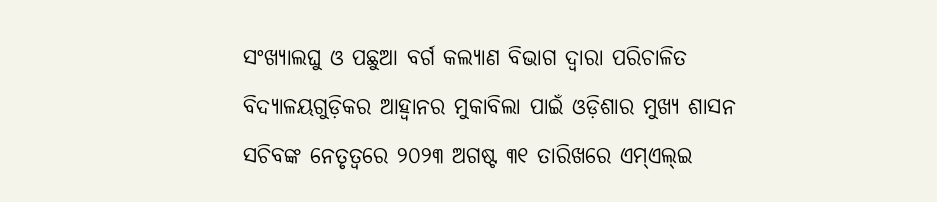ସଂଖ୍ୟାଲଘୁ ଓ ପଛୁଆ ବର୍ଗ କଲ୍ୟାଣ ବିଭାଗ ଦ୍ୱାରା ପରିଚାଳିତ ବିଦ୍ୟାଳୟଗୁଡ଼ିକର ଆହ୍ୱାନର ମୁକାବିଲା ପାଇଁ ଓଡ଼ିଶାର ମୁଖ୍ୟ ଶାସନ ସଚିବଙ୍କ ନେତୃତ୍ୱରେ ୨୦୨୩ ଅଗଷ୍ଟ ୩୧ ତାରିଖରେ ଏମ୍ଏଲ୍ଇ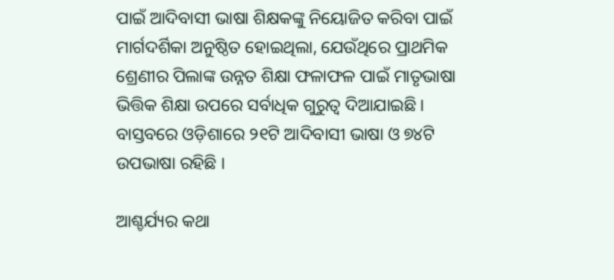ପାଇଁ ଆଦିବାସୀ ଭାଷା ଶିକ୍ଷକଙ୍କୁ ନିୟୋଜିତ କରିବା ପାଇଁ ମାର୍ଗଦର୍ଶିକା ଅନୁଷ୍ଠିତ ହୋଇଥିଲା, ଯେଉଁଥିରେ ପ୍ରାଥମିକ ଶ୍ରେଣୀର ପିଲାଙ୍କ ଉନ୍ନତ ଶିକ୍ଷା ଫଳାଫଳ ପାଇଁ ମାତୃଭାଷା ଭିତ୍ତିକ ଶିକ୍ଷା ଉପରେ ସର୍ବାଧିକ ଗୁରୁତ୍ୱ ଦିଆଯାଇଛି । ବାସ୍ତବରେ ଓଡ଼ିଶାରେ ୨୧ଟି ଆଦିବାସୀ ଭାଷା ଓ ୭୪ଟି ଉପଭାଷା ରହିଛି ।

ଆଶ୍ଚର୍ଯ୍ୟର କଥା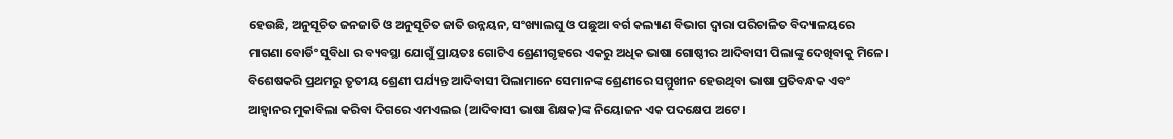ହେଉଛି, ଅନୁସୂଚିତ ଜନଜାତି ଓ ଅନୁସୂଚିତ ଜାତି ଉନ୍ନୟନ, ସଂଖ୍ୟାଲଘୁ ଓ ପଛୁଆ ବର୍ଗ କଲ୍ୟାଣ ବିଭାଗ ଦ୍ୱାରା ପରିଚାଳିତ ବିଦ୍ୟାଳୟରେ ମାଗଣା ବୋର୍ଡିଂ ସୁବିଧା ର ବ୍ୟବସ୍ଥା ଯୋଗୁଁ ପ୍ରାୟତଃ ଗୋଟିଏ ଶ୍ରେଣୀଗୃହରେ ଏକରୁ ଅଧିକ ଭାଷା ଗୋଷ୍ଠୀର ଆଦିବାସୀ ପିଲାଙ୍କୁ ଦେଖିବାକୁ ମିଳେ। ବିଶେଷକରି ପ୍ରଥମରୁ ତୃତୀୟ ଶ୍ରେଣୀ ପର୍ଯ୍ୟନ୍ତ ଆଦିବାସୀ ପିଲାମାନେ ସେମାନଙ୍କ ଶ୍ରେଣୀରେ ସମ୍ମୁଖୀନ ହେଉଥିବା ଭାଷା ପ୍ରତିବନ୍ଧକ ଏବଂ ଆହ୍ୱାନର ମୁକାବିଲା କରିବା ଦିଗରେ ଏମଏଲଇ (ଆଦିବାସୀ ଭାଷା ଶିକ୍ଷକ)ଙ୍କ ନିୟୋଜନ ଏକ ପଦକ୍ଷେପ ଅଟେ ।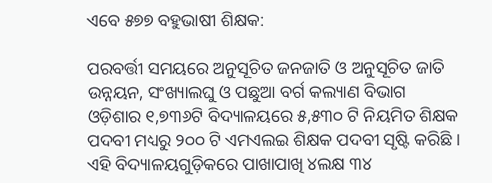ଏବେ ୫୭୭ ବହୁଭାଷୀ ଶିକ୍ଷକ:

ପରବର୍ତ୍ତୀ ସମୟରେ ଅନୁସୂଚିତ ଜନଜାତି ଓ ଅନୁସୂଚିତ ଜାତି ଉନ୍ନୟନ, ସଂଖ୍ୟାଲଘୁ ଓ ପଛୁଆ ବର୍ଗ କଲ୍ୟାଣ ବିଭାଗ ଓଡ଼ିଶାର ୧,୭୩୬ଟି ବିଦ୍ୟାଳୟରେ ୫,୫୩୦ ଟି ନିୟମିତ ଶିକ୍ଷକ ପଦବୀ ମଧ୍ୟରୁ ୨୦୦ ଟି ଏମଏଲଇ ଶିକ୍ଷକ ପଦବୀ ସୃଷ୍ଟି କରିଛି । ଏହି ବିଦ୍ୟାଳୟଗୁଡ଼ିକରେ ପାଖାପାଖି ୪ଲକ୍ଷ ୩୪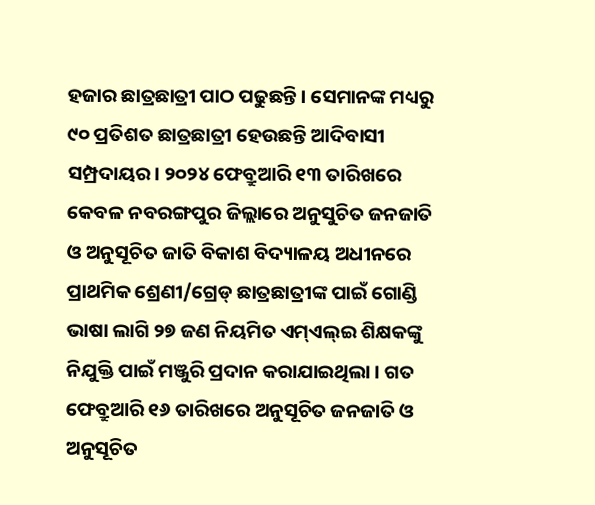ହଜାର ଛାତ୍ରଛାତ୍ରୀ ପାଠ ପଢୁଛନ୍ତି । ସେମାନଙ୍କ ମଧ୍ୟରୁ ୯୦ ପ୍ରତିଶତ ଛାତ୍ରଛାତ୍ରୀ ହେଉଛନ୍ତି ଆଦିବାସୀ ସମ୍ପ୍ରଦାୟର। ୨୦୨୪ ଫେବ୍ରୁଆରି ୧୩ ତାରିଖରେ କେବଳ ନବରଙ୍ଗପୁର ଜିଲ୍ଲାରେ ଅନୁସୁଚିତ ଜନଜାତି ଓ ଅନୁସୂଚିତ ଜାତି ବିକାଶ ବିଦ୍ୟାଳୟ ଅଧୀନରେ ପ୍ରାଥମିକ ଶ୍ରେଣୀ/ଗ୍ରେଡ୍ ଛାତ୍ରଛାତ୍ରୀଙ୍କ ପାଇଁ ଗୋଣ୍ଡି ଭାଷା ଲାଗି ୨୭ ଜଣ ନିୟମିତ ଏମ୍ଏଲ୍ଇ ଶିକ୍ଷକଙ୍କୁ ନିଯୁକ୍ତି ପାଇଁ ମଞ୍ଜୁରି ପ୍ରଦାନ କରାଯାଇଥିଲା । ଗତ ଫେବ୍ରୁଆରି ୧୬ ତାରିଖରେ ଅନୁସୂଚିତ ଜନଜାତି ଓ ଅନୁସୂଚିତ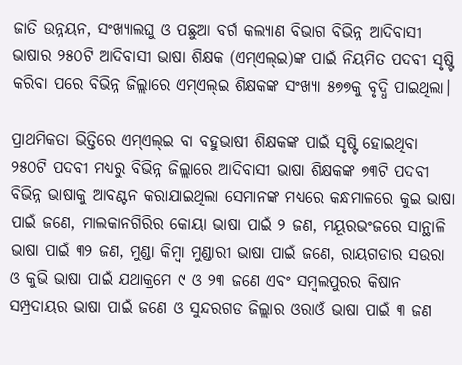ଜାତି ଉନ୍ନୟନ, ସଂଖ୍ୟାଲଘୁ ଓ ପଛୁଆ ବର୍ଗ କଲ୍ୟାଣ ବିଭାଗ ବିଭିନ୍ନ ଆଦିବାସୀ ଭାଷାର ୨୫୦ଟି ଆଦିବାସୀ ଭାଷା ଶିକ୍ଷକ (ଏମ୍ଏଲ୍ଇ)ଙ୍କ ପାଇଁ ନିୟମିତ ପଦବୀ ସୃଷ୍ଟି କରିବା ପରେ ବିଭିନ୍ନ ଜିଲ୍ଲାରେ ଏମ୍ଏଲ୍ଇ ଶିକ୍ଷକଙ୍କ ସଂଖ୍ୟା ୫୭୭କୁ ବୃଦ୍ଧି ପାଇଥିଲା।

ପ୍ରାଥମିକତା ଭିତ୍ତିରେ ଏମ୍ଏଲ୍ଇ ବା ବହୁଭାଷୀ ଶିକ୍ଷକଙ୍କ ପାଇଁ ସୃଷ୍ଟି ହୋଇଥିବା ୨୫୦ଟି ପଦବୀ ମଧ୍ୟରୁ ବିଭିନ୍ନ ଜିଲ୍ଲାରେ ଆଦିବାସୀ ଭାଷା ଶିକ୍ଷକଙ୍କ ୭୩ଟି ପଦବୀ ବିଭିନ୍ନ ଭାଷାକୁ ଆବଣ୍ଟନ କରାଯାଇଥିଲା ସେମାନଙ୍କ ମଧ୍ୟରେ କନ୍ଧମାଳରେ କୁଇ ଭାଷା ପାଇଁ ଜଣେ, ମାଲକାନଗିରିର କୋୟା ଭାଷା ପାଇଁ ୨ ଜଣ, ମୟୂରଭଂଜରେ ସାନ୍ଥାଳି ଭାଷା ପାଇଁ ୩୨ ଜଣ, ମୁଣ୍ଡା କିମ୍ବା ମୁଣ୍ଡାରୀ ଭାଷା ପାଇଁ ଜଣେ, ରାୟଗଡାର ସଉରା ଓ କୁଭି ଭାଷା ପାଇଁ ଯଥାକ୍ରମେ ୯ ଓ ୨୩ ଜଣେ ଏବଂ ସମ୍ବଲପୁରର କିଷାନ ସମ୍ପ୍ରଦାୟର ଭାଷା ପାଇଁ ଜଣେ ଓ ସୁନ୍ଦରଗଡ ଜିଲ୍ଲାର ଓରାଓଁ ଭାଷା ପାଇଁ ୩ ଜଣ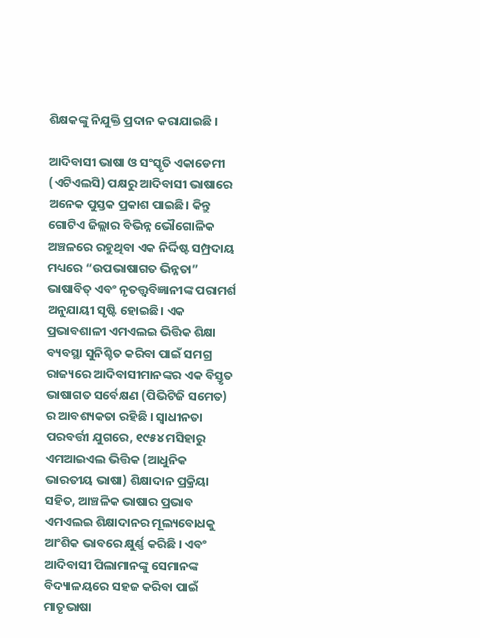ଶିକ୍ଷକଙ୍କୁ ନିଯୁକ୍ତି ପ୍ରଦାନ କରାଯାଇଛି ।

ଆଦିବାସୀ ଭାଷା ଓ ସଂସ୍କୃତି ଏକାଡେମୀ (ଏଟିଏଲସି) ପକ୍ଷରୁ ଆଦିବାସୀ ଭାଷାରେ ଅନେକ ପୁସ୍ତକ ପ୍ରକାଶ ପାଇଛି। କିନ୍ତୁ ଗୋଟିଏ ଜିଲ୍ଲାର ବିଭିନ୍ନ ଭୌଗୋଳିକ ଅଞ୍ଚଳରେ ରହୁଥିବା ଏକ ନିର୍ଦ୍ଦିଷ୍ଟ ସମ୍ପ୍ରଦାୟ ମଧ୍ୟରେ “ଉପଭାଷାଗତ ଭିନ୍ନତା” ଭାଷାବିତ୍ ଏବଂ ନୃତତ୍ତ୍ୱବିଜ୍ଞାନୀଙ୍କ ପରାମର୍ଶ ଅନୁଯାୟୀ ସୃଷ୍ଟି ହୋଇଛି। ଏକ ପ୍ରଭାବଶାଳୀ ଏମଏଲଇ ଭିତ୍ତିକ ଶିକ୍ଷା ବ୍ୟବସ୍ଥା ସୁନିଶ୍ଚିତ କରିବା ପାଇଁ ସମଗ୍ର ରାଜ୍ୟରେ ଆଦିବାସୀମାନଙ୍କର ଏକ ବିସ୍ତୃତ ଭାଷାଗତ ସର୍ବେକ୍ଷଣ (ପିଭିଟିଜି ସମେତ) ର ଆବଶ୍ୟକତା ରହିଛି । ସ୍ୱାଧୀନତା ପରବର୍ତ୍ତୀ ଯୁଗରେ, ୧୯୫୪ ମସିହାରୁ ଏମଆଇଏଲ ଭିତ୍ତିକ (ଆଧୁନିକ ଭାରତୀୟ ଭାଷା) ଶିକ୍ଷାଦାନ ପ୍ରକ୍ରିୟା ସହିତ, ଆଞ୍ଚଳିକ ଭାଷାର ପ୍ରଭାବ ଏମଏଲଇ ଶିକ୍ଷାଦାନର ମୂଲ୍ୟବୋଧକୁ ଆଂଶିକ ଭାବରେ କ୍ଷୁର୍ଣ୍ଣ କରିଛି । ଏବଂ ଆଦିବାସୀ ପିଲାମାନଙ୍କୁ ସେମାନଙ୍କ ବିଦ୍ୟାଳୟରେ ସହଜ କରିବା ପାଇଁ ମାତୃଭାଷା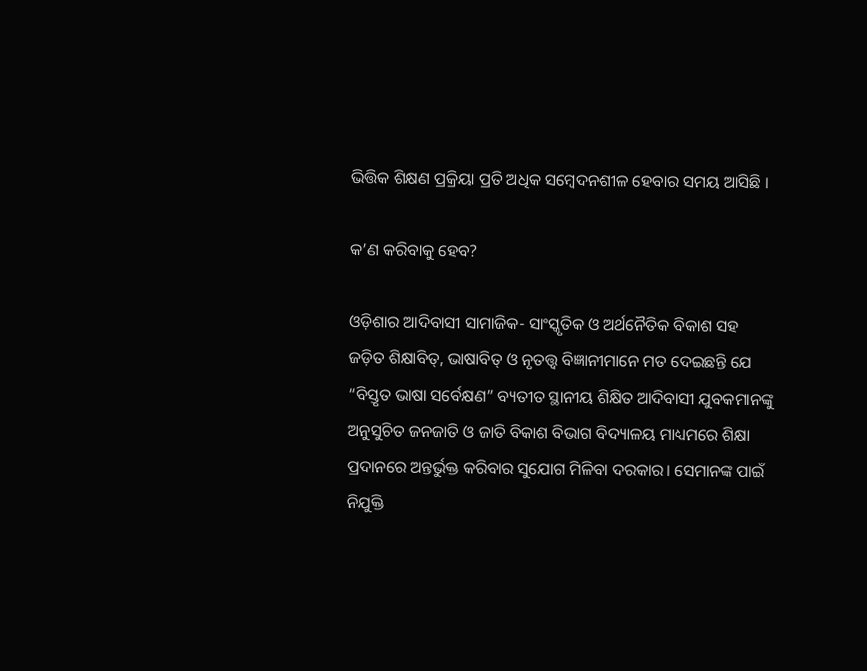ଭିତ୍ତିକ ଶିକ୍ଷଣ ପ୍ରକ୍ରିୟା ପ୍ରତି ଅଧିକ ସମ୍ବେଦନଶୀଳ ହେବାର ସମୟ ଆସିଛି ।

କ’ଣ କରିବାକୁ ହେବ?

ଓଡ଼ିଶାର ଆଦିବାସୀ ସାମାଜିକ- ସାଂସ୍କୃତିକ ଓ ଅର୍ଥନୈତିକ ବିକାଶ ସହ ଜଡ଼ିତ ଶିକ୍ଷାବିତ୍, ଭାଷାବିତ୍ ଓ ନୃତତ୍ତ୍ୱ ବିଜ୍ଞାନୀମାନେ ମତ ଦେଇଛନ୍ତି ଯେ “ବିସ୍ତୃତ ଭାଷା ସର୍ବେକ୍ଷଣ” ବ୍ୟତୀତ ସ୍ଥାନୀୟ ଶିକ୍ଷିତ ଆଦିବାସୀ ଯୁବକମାନଙ୍କୁ ଅନୁସୁଚିତ ଜନଜାତି ଓ ଜାତି ବିକାଶ ବିଭାଗ ବିଦ୍ୟାଳୟ ମାଧ୍ୟମରେ ଶିକ୍ଷା ପ୍ରଦାନରେ ଅନ୍ତର୍ଭୁକ୍ତ କରିବାର ସୁଯୋଗ ମିଳିବା ଦରକାର। ସେମାନଙ୍କ ପାଇଁ ନିଯୁକ୍ତି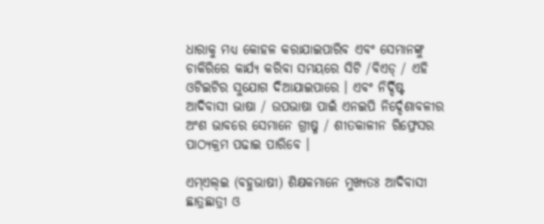ଧାରାକୁ ମଧ୍ୟ କୋହଳ କରାଯାଇପାରିବ ଏବଂ ସେମାନଙ୍କୁ ଚାକିରିରେ କାର୍ଯ୍ୟ କରିବା ସମୟରେ ସିଟି /ବିଏଡ୍ / ଏହି ଓଟିଇଟିର ସୁଯୋଗ ଦିଆଯାଇପାରେ । ଏବଂ ନିର୍ଦ୍ଦିଷ୍ଟ ଆଦିବାସୀ ଭାଷା / ଉପଭାଷା ପାଇଁ ଏନଇପି ନିର୍ଦ୍ଦେଶାବଳୀର ଅଂଶ ଭାବରେ ସେମାନେ ଗ୍ରୀଷ୍ମ / ଶୀତକାଳୀନ ରିଫ୍ରେସର ପାଠ୍ୟକ୍ରମ ପଢାଇ ପାରିବେ ।

ଏମ୍ଏଲ୍ଇ (ବହୁଭାଷୀ) ଶିକ୍ଷକମାନେ ମୁଖ୍ୟତଃ ଆଦିବାସୀ ଛାତ୍ରଛାତ୍ରୀ ଓ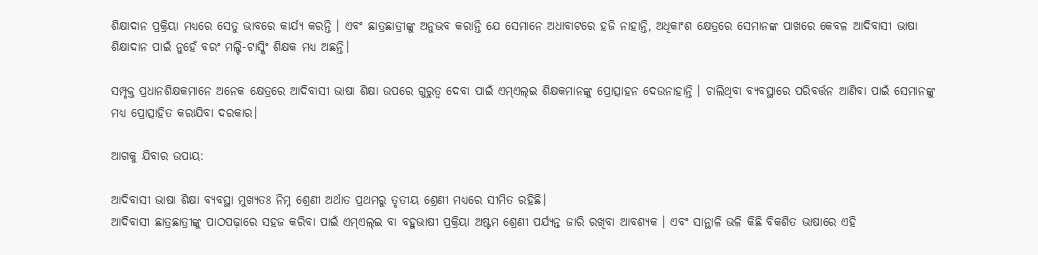ଶିକ୍ଷାଦାନ ପ୍ରକ୍ରିୟା ମଧ୍ୟରେ ସେତୁ ଭାବରେ କାର୍ଯ୍ୟ କରନ୍ତି । ଏବଂ ଛାତ୍ରଛାତ୍ରୀଙ୍କୁ ଅନୁଭବ କରାନ୍ତି ଯେ ସେମାନେ ଅଧାବାଟରେ ହଜି ନାହାନ୍ତି, ଅଧିକାଂଶ କ୍ଷେତ୍ରରେ ସେମାନଙ୍କ ପାଖରେ କେବଳ ଆଦିବାସୀ ଭାଷା ଶିକ୍ଷାଦାନ ପାଇଁ ନୁହେଁ ବରଂ ମଲ୍ଟି-ଟାସ୍କିଂ ଶିକ୍ଷକ ମଧ୍ୟ ଅଛନ୍ତି।

ସମ୍ପୃକ୍ତ ପ୍ରଧାନଶିକ୍ଷକମାନେ ଅନେକ କ୍ଷେତ୍ରରେ ଆଦିବାସୀ ଭାଷା ଶିକ୍ଷା ଉପରେ ଗୁରୁତ୍ୱ ଦେବା ପାଇଁ ଏମ୍ଏଲ୍ଇ ଶିକ୍ଷକମାନଙ୍କୁ ପ୍ରୋତ୍ସାହନ ଦେଉନାହାନ୍ତି । ଚାଲିଥିବା ବ୍ୟବସ୍ଥାରେ ପରିବର୍ତ୍ତନ ଆଣିବା ପାଇଁ ସେମାନଙ୍କୁ ମଧ୍ୟ ପ୍ରୋତ୍ସାହିତ କରାଯିବା ଦରକାର।

ଆଗକୁ ଯିବାର ଉପାୟ:

ଆଦିବାସୀ ଭାଷା ଶିକ୍ଷା ବ୍ୟବସ୍ଥା ମୁଖ୍ୟତଃ ନିମ୍ନ ଶ୍ରେଣୀ ଅର୍ଥାତ ପ୍ରଥମରୁ ତୃତୀୟ ଶ୍ରେଣୀ ମଧ୍ୟରେ ସୀମିତ ରହିଛି।
ଆଦିବାସୀ ଛାତ୍ରଛାତ୍ରୀଙ୍କୁ ପାଠପଢ଼ାରେ ସହଜ କରିବା ପାଇଁ ଏମ୍ଏଲ୍ଇ ବା ବହୁଭାଷୀ ପ୍ରକ୍ରିୟା ଅଷ୍ଟମ ଶ୍ରେଣୀ ପର୍ଯ୍ୟନ୍ତ ଜାରି ରଖିବା ଆବଶ୍ୟକ । ଏବଂ ସାନ୍ଥାଳି ଭଳି କିଛି ବିକଶିତ ଭାଷାରେ ଏହି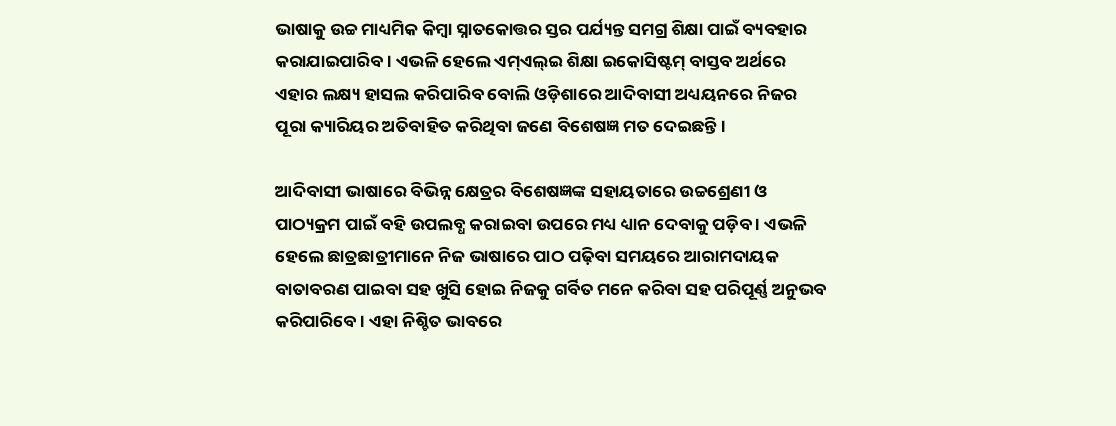ଭାଷାକୁ ଉଚ୍ଚ ମାଧ୍ୟମିକ କିମ୍ବା ସ୍ନାତକୋତ୍ତର ସ୍ତର ପର୍ଯ୍ୟନ୍ତ ସମଗ୍ର ଶିକ୍ଷା ପାଇଁ ବ୍ୟବହାର କରାଯାଇପାରିବ । ଏଭଳି ହେଲେ ଏମ୍ଏଲ୍ଇ ଶିକ୍ଷା ଇକୋସିଷ୍ଟମ୍ ବାସ୍ତବ ଅର୍ଥରେ ଏହାର ଲକ୍ଷ୍ୟ ହାସଲ କରିପାରିବ ବୋଲି ଓଡ଼ିଶାରେ ଆଦିବାସୀ ଅଧ୍ୟୟନରେ ନିଜର ପୂରା କ୍ୟାରିୟର ଅତିବାହିତ କରିଥିବା ଜଣେ ବିଶେଷଜ୍ଞ ମତ ଦେଇଛନ୍ତି।

ଆଦିବାସୀ ଭାଷାରେ ବିଭିନ୍ନ କ୍ଷେତ୍ରର ବିଶେଷଜ୍ଞଙ୍କ ସହାୟତାରେ ଉଚ୍ଚଶ୍ରେଣୀ ଓ ପାଠ୍ୟକ୍ରମ ପାଇଁ ବହି ଉପଲବ୍ଧ କରାଇବା ଉପରେ ମଧ୍ୟ ଧ୍ୟାନ ଦେବାକୁ ପଡ଼ିବ । ଏଭଳି ହେଲେ ଛାତ୍ରଛାତ୍ରୀମାନେ ନିଜ ଭାଷାରେ ପାଠ ପଢ଼ିବା ସମୟରେ ଆରାମଦାୟକ ବାତାବରଣ ପାଇବା ସହ ଖୁସି ହୋଇ ନିଜକୁ ଗର୍ବିତ ମନେ କରିବା ସହ ପରିପୂର୍ଣ୍ଣ ଅନୁଭବ କରିପାରିବେ। ଏହା ନିଶ୍ଚିତ ଭାବରେ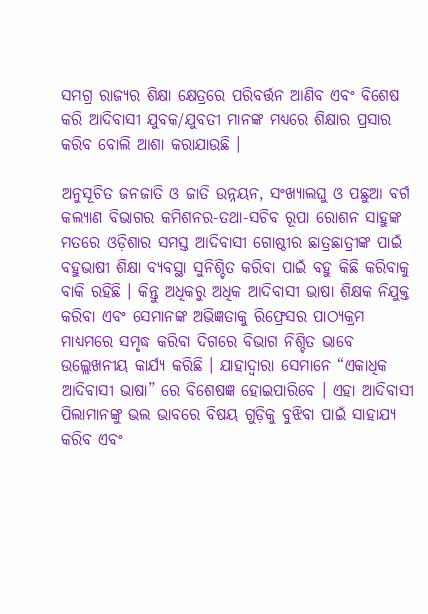ସମଗ୍ର ରାଜ୍ୟର ଶିକ୍ଷା କ୍ଷେତ୍ରରେ ପରିବର୍ତ୍ତନ ଆଣିବ ଏବଂ ବିଶେଷ କରି ଆଦିବାସୀ ଯୁବକ/ଯୁବତୀ ମାନଙ୍କ ମଧ୍ୟରେ ଶିକ୍ଷାର ପ୍ରସାର କରିବ ବୋଲି ଆଶା କରାଯାଉଛି ।

ଅନୁସୂଚିତ ଜନଜାତି ଓ ଜାତି ଉନ୍ନୟନ, ସଂଖ୍ୟାଲଘୁ ଓ ପଛୁଆ ବର୍ଗ କଲ୍ୟାଣ ବିଭାଗର କମିଶନର-ତଥା-ସଚିବ ରୂପା ରୋଶନ ସାହୁଙ୍କ ମତରେ ଓଡ଼ିଶାର ସମସ୍ତ ଆଦିବାସୀ ଗୋଷ୍ଠୀର ଛାତ୍ରଛାତ୍ରୀଙ୍କ ପାଇଁ ବହୁଭାଷୀ ଶିକ୍ଷା ବ୍ୟବସ୍ଥା ସୁନିଶ୍ଚିତ କରିବା ପାଇଁ ବହୁ କିଛି କରିବାକୁ ବାକି ରହିଛି । କିନ୍ତୁ ଅଧିକରୁ ଅଧିକ ଆଦିବାସୀ ଭାଷା ଶିକ୍ଷକ ନିଯୁକ୍ତ କରିବା ଏବଂ ସେମାନଙ୍କ ଅଭିଜ୍ଞତାକୁ ରିଫ୍ରେସର ପାଠ୍ୟକ୍ରମ ମାଧ୍ୟମରେ ସମୃଦ୍ଧ କରିବା ଦିଗରେ ବିଭାଗ ନିଶ୍ଚିତ ଭାବେ ଉଲ୍ଲେଖନୀୟ କାର୍ଯ୍ୟ କରିଛି । ଯାହାଦ୍ୱାରା ସେମାନେ “ଏକାଧିକ ଆଦିବାସୀ ଭାଷା” ରେ ବିଶେଷଜ୍ଞ ହୋଇପାରିବେ । ଏହା ଆଦିବାସୀ ପିଲାମାନଙ୍କୁ ଭଲ ଭାବରେ ବିଷୟ ଗୁଡ଼ିକୁ ବୁଝିବା ପାଇଁ ସାହାଯ୍ୟ କରିବ ଏବଂ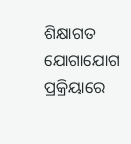ଶିକ୍ଷାଗତ ଯୋଗାଯୋଗ ପ୍ରକ୍ରିୟାରେ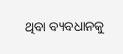ଥିବା ବ୍ୟବଧାନକୁ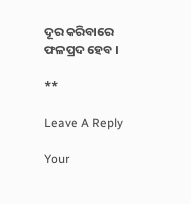ଦୂର କରିବାରେ ଫଳପ୍ରଦ ହେବ ।

**

Leave A Reply

Your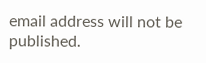email address will not be published.